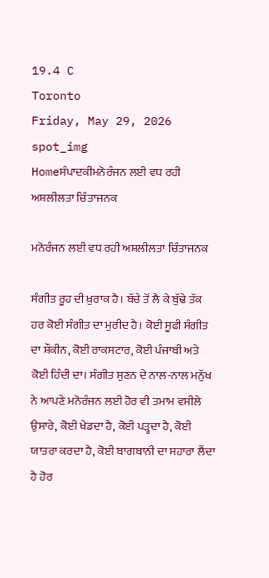19.4 C
Toronto
Friday, May 29, 2026
spot_img
Homeਸੰਪਾਦਕੀਮਨੋਰੰਜਨ ਲਈ ਵਧ ਰਹੀ ਅਸ਼ਲੀਲਤਾ ਚਿੰਤਾਜਨਕ

ਮਨੋਰੰਜਨ ਲਈ ਵਧ ਰਹੀ ਅਸ਼ਲੀਲਤਾ ਚਿੰਤਾਜਨਕ

ਸੰਗੀਤ ਰੂਹ ਦੀ ਖ਼ੁਰਾਕ ਹੈ। ਬੱਚੇ ਤੋਂ ਲੈ ਕੇ ਬੁੱਢੇ ਤੱਕ ਹਰ ਕੋਈ ਸੰਗੀਤ ਦਾ ਮੁਰੀਦ ਹੈ। ਕੋਈ ਸੂਫੀ ਸੰਗੀਤ ਦਾ ਸ਼ੌਕੀਨ, ਕੋਈ ਰਾਕਸਟਾਰ, ਕੋਈ ਪੰਜਾਬੀ ਅਤੇ ਕੋਈ ਹਿੰਦੀ ਦਾ। ਸੰਗੀਤ ਸੁਣਨ ਦੇ ਨਾਲ-ਨਾਲ ਮਨੁੱਖ ਨੇ ਆਪਣੇ ਮਨੋਰੰਜਨ ਲਈ ਹੋਰ ਵੀ ਤਮਾਮ ਵਸੀਲੇ ਉਸਾਰੇ, ਕੋਈ ਖੇਡਦਾ ਹੈ, ਕੋਈ ਪੜ੍ਹਦਾ ਹੈ, ਕੋਈ ਯਾਤਰਾ ਕਰਦਾ ਹੈ, ਕੋਈ ਬਾਗਬਾਨੀ ਦਾ ਸਹਾਰਾ ਲੈਂਦਾ ਹੈ ਹੋਰ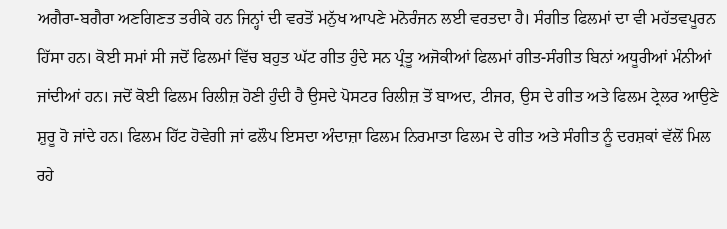ਅਗੈਰਾ-ਬਗੈਰਾ ਅਣਗਿਣਤ ਤਰੀਕੇ ਹਨ ਜਿਨ੍ਹਾਂ ਦੀ ਵਰਤੋਂ ਮਨੁੱਖ ਆਪਣੇ ਮਨੋਰੰਜਨ ਲਈ ਵਰਤਦਾ ਹੈ। ਸੰਗੀਤ ਫਿਲਮਾਂ ਦਾ ਵੀ ਮਹੱਤਵਪੂਰਨ ਹਿੱਸਾ ਹਨ। ਕੋਈ ਸਮਾਂ ਸੀ ਜਦੋਂ ਫਿਲਮਾਂ ਵਿੱਚ ਬਹੁਤ ਘੱਟ ਗੀਤ ਹੁੰਦੇ ਸਨ ਪ੍ਰੰਤੂ ਅਜੋਕੀਆਂ ਫਿਲਮਾਂ ਗੀਤ-ਸੰਗੀਤ ਬਿਨਾਂ ਅਧੂਰੀਆਂ ਮੰਨੀਆਂ ਜਾਂਦੀਆਂ ਹਨ। ਜਦੋਂ ਕੋਈ ਫਿਲਮ ਰਿਲੀਜ਼ ਹੋਣੀ ਹੁੰਦੀ ਹੈ ਉਸਦੇ ਪੋਸਟਰ ਰਿਲੀਜ਼ ਤੋਂ ਬਾਅਦ, ਟੀਜਰ, ਉਸ ਦੇ ਗੀਤ ਅਤੇ ਫਿਲਮ ਟ੍ਰੇਲਰ ਆਉਣੇ ਸ਼ੁਰੂ ਹੋ ਜਾਂਦੇ ਹਨ। ਫਿਲਮ ਹਿੱਟ ਹੋਵੇਗੀ ਜਾਂ ਫਲੌਪ ਇਸਦਾ ਅੰਦਾਜ਼ਾ ਫਿਲਮ ਨਿਰਮਾਤਾ ਫਿਲਮ ਦੇ ਗੀਤ ਅਤੇ ਸੰਗੀਤ ਨੂੰ ਦਰਸ਼ਕਾਂ ਵੱਲੋਂ ਮਿਲ ਰਹੇ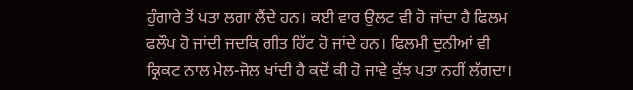ਹੁੰਗਾਰੇ ਤੋਂ ਪਤਾ ਲਗਾ ਲੈਂਦੇ ਹਨ। ਕਈ ਵਾਰ ਉਲਟ ਵੀ ਹੋ ਜਾਂਦਾ ਹੈ ਫਿਲਮ ਫਲੌਪ ਹੋ ਜਾਂਦੀ ਜਦਕਿ ਗੀਤ ਹਿੱਟ ਹੋ ਜਾਂਦੇ ਹਨ। ਫਿਲਮੀ ਦੁਨੀਆਂ ਵੀ ਕ੍ਰਿਕਟ ਨਾਲ ਮੇਲ-ਜੋਲ ਖਾਂਦੀ ਹੈ ਕਦੋਂ ਕੀ ਹੋ ਜਾਵੇ ਕੁੱਝ ਪਤਾ ਨਹੀਂ ਲੱਗਦਾ।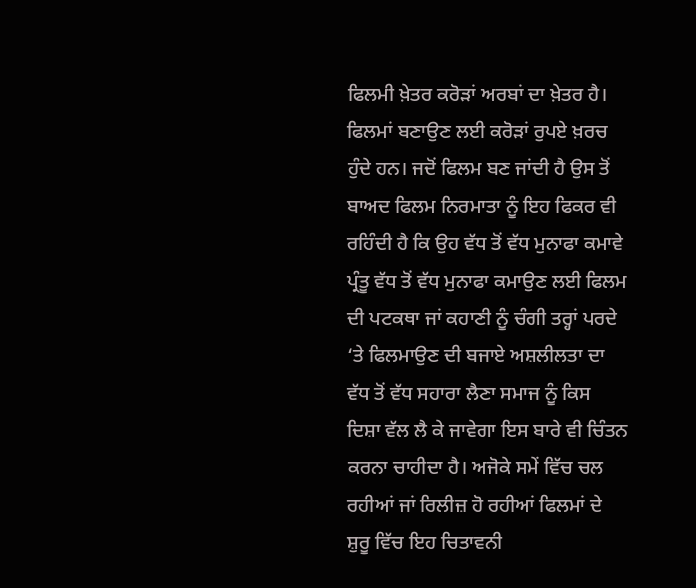ਫਿਲਮੀ ਖ਼ੇਤਰ ਕਰੋੜਾਂ ਅਰਬਾਂ ਦਾ ਖ਼ੇਤਰ ਹੈ। ਫਿਲਮਾਂ ਬਣਾਉਣ ਲਈ ਕਰੋੜਾਂ ਰੁਪਏ ਖ਼ਰਚ ਹੁੰਦੇ ਹਨ। ਜਦੋਂ ਫਿਲਮ ਬਣ ਜਾਂਦੀ ਹੈ ਉਸ ਤੋਂ ਬਾਅਦ ਫਿਲਮ ਨਿਰਮਾਤਾ ਨੂੰ ਇਹ ਫਿਕਰ ਵੀ ਰਹਿੰਦੀ ਹੈ ਕਿ ਉਹ ਵੱਧ ਤੋਂ ਵੱਧ ਮੁਨਾਫਾ ਕਮਾਵੇ ਪ੍ਰੰਤੂ ਵੱਧ ਤੋਂ ਵੱਧ ਮੁਨਾਫਾ ਕਮਾਉਣ ਲਈ ਫਿਲਮ ਦੀ ਪਟਕਥਾ ਜਾਂ ਕਹਾਣੀ ਨੂੰ ਚੰਗੀ ਤਰ੍ਹਾਂ ਪਰਦੇ ‘ਤੇ ਫਿਲਮਾਉਣ ਦੀ ਬਜਾਏ ਅਸ਼ਲੀਲਤਾ ਦਾ ਵੱਧ ਤੋਂ ਵੱਧ ਸਹਾਰਾ ਲੈਣਾ ਸਮਾਜ ਨੂੰ ਕਿਸ ਦਿਸ਼ਾ ਵੱਲ ਲੈ ਕੇ ਜਾਵੇਗਾ ਇਸ ਬਾਰੇ ਵੀ ਚਿੰਤਨ ਕਰਨਾ ਚਾਹੀਦਾ ਹੈ। ਅਜੋਕੇ ਸਮੇਂ ਵਿੱਚ ਚਲ ਰਹੀਆਂ ਜਾਂ ਰਿਲੀਜ਼ ਹੋ ਰਹੀਆਂ ਫਿਲਮਾਂ ਦੇ ਸ਼ੁਰੂ ਵਿੱਚ ਇਹ ਚਿਤਾਵਨੀ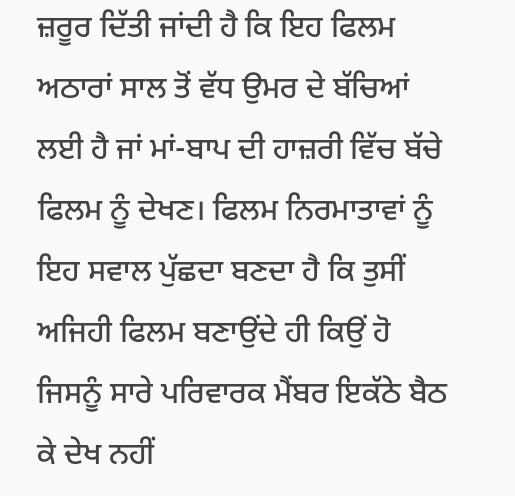ਜ਼ਰੂਰ ਦਿੱਤੀ ਜਾਂਦੀ ਹੈ ਕਿ ਇਹ ਫਿਲਮ ਅਠਾਰਾਂ ਸਾਲ ਤੋਂ ਵੱਧ ਉਮਰ ਦੇ ਬੱਚਿਆਂ ਲਈ ਹੈ ਜਾਂ ਮਾਂ-ਬਾਪ ਦੀ ਹਾਜ਼ਰੀ ਵਿੱਚ ਬੱਚੇ ਫਿਲਮ ਨੂੰ ਦੇਖਣ। ਫਿਲਮ ਨਿਰਮਾਤਾਵਾਂ ਨੂੰ ਇਹ ਸਵਾਲ ਪੁੱਛਦਾ ਬਣਦਾ ਹੈ ਕਿ ਤੁਸੀਂ ਅਜਿਹੀ ਫਿਲਮ ਬਣਾਉਂਦੇ ਹੀ ਕਿਉਂ ਹੋ ਜਿਸਨੂੰ ਸਾਰੇ ਪਰਿਵਾਰਕ ਮੈਂਬਰ ਇਕੱਠੇ ਬੈਠ ਕੇ ਦੇਖ ਨਹੀਂ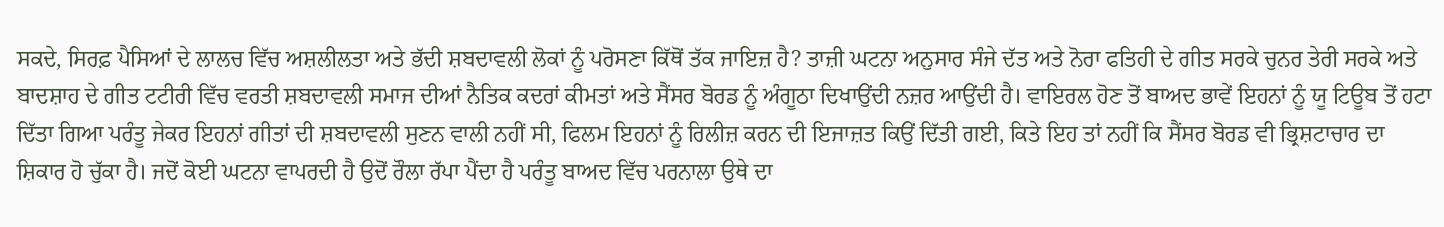ਸਕਦੇ, ਸਿਰਫ਼ ਪੈਸਿਆਂ ਦੇ ਲਾਲਚ ਵਿੱਚ ਅਸ਼ਲੀਲਤਾ ਅਤੇ ਭੱਦੀ ਸ਼ਬਦਾਵਲੀ ਲੋਕਾਂ ਨੂੰ ਪਰੋਸਣਾ ਕਿੱਥੋਂ ਤੱਕ ਜਾਇਜ਼ ਹੈ? ਤਾਜ਼ੀ ਘਟਨਾ ਅਨੁਸਾਰ ਸੰਜੇ ਦੱਤ ਅਤੇ ਨੋਰਾ ਫਤਿਹੀ ਦੇ ਗੀਤ ਸਰਕੇ ਚੁਨਰ ਤੇਰੀ ਸਰਕੇ ਅਤੇ ਬਾਦਸ਼ਾਹ ਦੇ ਗੀਤ ਟਟੀਰੀ ਵਿੱਚ ਵਰਤੀ ਸ਼ਬਦਾਵਲੀ ਸਮਾਜ ਦੀਆਂ ਨੈਤਿਕ ਕਦਰਾਂ ਕੀਮਤਾਂ ਅਤੇ ਸੈਂਸਰ ਬੋਰਡ ਨੂੰ ਅੰਗੂਠਾ ਦਿਖਾਉਂਦੀ ਨਜ਼ਰ ਆਉਂਦੀ ਹੈ। ਵਾਇਰਲ ਹੋਣ ਤੋਂ ਬਾਅਦ ਭਾਵੇਂ ਇਹਨਾਂ ਨੂੰ ਯੂ ਟਿਊਬ ਤੋਂ ਹਟਾ ਦਿੱਤਾ ਗਿਆ ਪਰੰਤੂ ਜੇਕਰ ਇਹਨਾਂ ਗੀਤਾਂ ਦੀ ਸ਼ਬਦਾਵਲੀ ਸੁਣਨ ਵਾਲੀ ਨਹੀਂ ਸੀ, ਫਿਲਮ ਇਹਨਾਂ ਨੂੰ ਰਿਲੀਜ਼ ਕਰਨ ਦੀ ਇਜਾਜ਼ਤ ਕਿਉਂ ਦਿੱਤੀ ਗਈ, ਕਿਤੇ ਇਹ ਤਾਂ ਨਹੀਂ ਕਿ ਸੈਂਸਰ ਬੋਰਡ ਵੀ ਭ੍ਰਿਸ਼ਟਾਚਾਰ ਦਾ ਸ਼ਿਕਾਰ ਹੋ ਚੁੱਕਾ ਹੈ। ਜਦੋਂ ਕੋਈ ਘਟਨਾ ਵਾਪਰਦੀ ਹੈ ਉਦੋਂ ਰੌਲਾ ਰੱਪਾ ਪੈਂਦਾ ਹੈ ਪਰੰਤੂ ਬਾਅਦ ਵਿੱਚ ਪਰਨਾਲਾ ਉਥੇ ਦਾ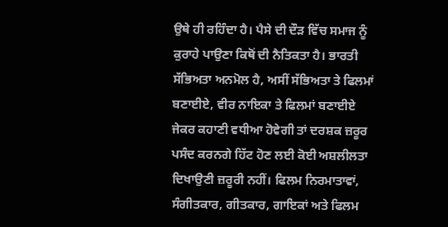ਉਥੇ ਹੀ ਰਹਿੰਦਾ ਹੈ। ਪੈਸੇ ਦੀ ਦੌੜ ਵਿੱਚ ਸਮਾਜ ਨੂੰ ਕੁਰਾਹੇ ਪਾਉਣਾ ਕਿਥੋਂ ਦੀ ਨੈਤਿਕਤਾ ਹੈ। ਭਾਰਤੀ ਸੱਭਿਅਤਾ ਅਨਮੋਲ ਹੈ, ਅਸੀਂ ਸੱਭਿਅਤਾ ਤੇ ਫਿਲਮਾਂ ਬਣਾਈਏ, ਵੀਰ ਨਾਇਕਾ ਤੇ ਫਿਲਮਾਂ ਬਣਾਈਏ ਜੇਕਰ ਕਹਾਣੀ ਵਧੀਆ ਹੋਵੇਗੀ ਤਾਂ ਦਰਸ਼ਕ ਜ਼ਰੂਰ ਪਸੰਦ ਕਰਨਗੇ ਹਿੱਟ ਹੋਣ ਲਈ ਕੋਈ ਅਸ਼ਲੀਲਤਾ ਦਿਖਾਉਣੀ ਜ਼ਰੂਰੀ ਨਹੀਂ। ਫਿਲਮ ਨਿਰਮਾਤਾਵਾਂ, ਸੰਗੀਤਕਾਰ, ਗੀਤਕਾਰ, ਗਾਇਕਾਂ ਅਤੇ ਫਿਲਮ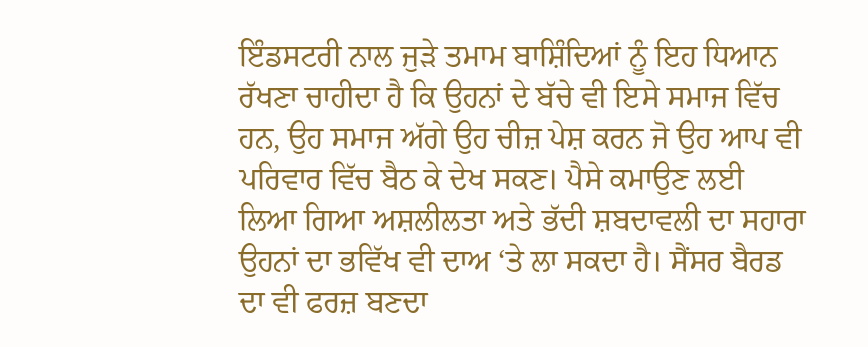ਇੰਡਸਟਰੀ ਨਾਲ ਜੁੜੇ ਤਮਾਮ ਬਾਸ਼ਿੰਦਿਆਂ ਨੂੰ ਇਹ ਧਿਆਨ ਰੱਖਣਾ ਚਾਹੀਦਾ ਹੈ ਕਿ ਉਹਨਾਂ ਦੇ ਬੱਚੇ ਵੀ ਇਸੇ ਸਮਾਜ ਵਿੱਚ ਹਨ, ਉਹ ਸਮਾਜ ਅੱਗੇ ਉਹ ਚੀਜ਼ ਪੇਸ਼ ਕਰਨ ਜੋ ਉਹ ਆਪ ਵੀ ਪਰਿਵਾਰ ਵਿੱਚ ਬੈਠ ਕੇ ਦੇਖ ਸਕਣ। ਪੈਸੇ ਕਮਾਉਣ ਲਈ ਲਿਆ ਗਿਆ ਅਸ਼ਲੀਲਤਾ ਅਤੇ ਭੱਦੀ ਸ਼ਬਦਾਵਲੀ ਦਾ ਸਹਾਰਾ ਉਹਨਾਂ ਦਾ ਭਵਿੱਖ ਵੀ ਦਾਅ ‘ਤੇ ਲਾ ਸਕਦਾ ਹੈ। ਸੈਂਸਰ ਬੈਰਡ ਦਾ ਵੀ ਫਰਜ਼ ਬਣਦਾ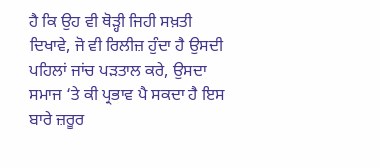ਹੈ ਕਿ ਉਹ ਵੀ ਥੋੜ੍ਹੀ ਜਿਹੀ ਸਖ਼ਤੀ ਦਿਖਾਵੇ, ਜੋ ਵੀ ਰਿਲੀਜ਼ ਹੁੰਦਾ ਹੈ ਉਸਦੀ ਪਹਿਲਾਂ ਜਾਂਚ ਪੜਤਾਲ ਕਰੇ, ਉਸਦਾ ਸਮਾਜ ‘ਤੇ ਕੀ ਪ੍ਰਭਾਵ ਪੈ ਸਕਦਾ ਹੈ ਇਸ ਬਾਰੇ ਜ਼ਰੂਰ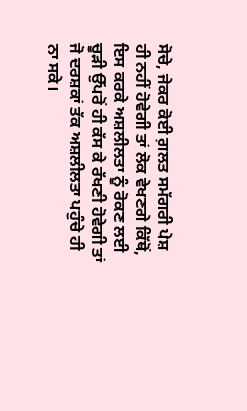ਸੋਚੇ, ਜੇਕਰ ਕੋਈ ਗ਼ਲਤ ਸਮੱਗਰੀ ਪੇਸ਼ ਹੀ ਨਹੀਂ ਹੋਵੇਗੀ ਤਾਂ ਲੋਕ ਵੇਖਣਗੇ ਕਿੱਥੋਂ, ਇਸ ਕਰਕੇ ਅਸ਼ਲੀਲਤਾ ਨੂੰ ਰੋਕਣ ਲਈ ਚੂੜੀ ਉੱਪਰੋਂ ਹੀ ਕੱਸ ਕੇ ਰੱਖਣੀ ਹੋਵੇਗੀ ਤਾਂ ਜੋ ਦਰਸ਼ਕਾਂ ਤੱਕ ਅਸ਼ਲੀਲਤਾ ਪਹੁੰਚੇ ਹੀ ਨਾ ਸਕੇ।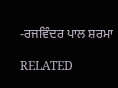-ਰਜਵਿੰਦਰ ਪਾਲ ਸ਼ਰਮਾ

RELATED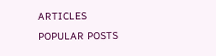ARTICLES
POPULAR POSTS